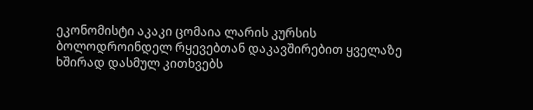ეკონომისტი აკაკი ცომაია ლარის კურსის ბოლოდროინდელ რყევებთან დაკავშირებით ყველაზე ხშირად დასმულ კითხვებს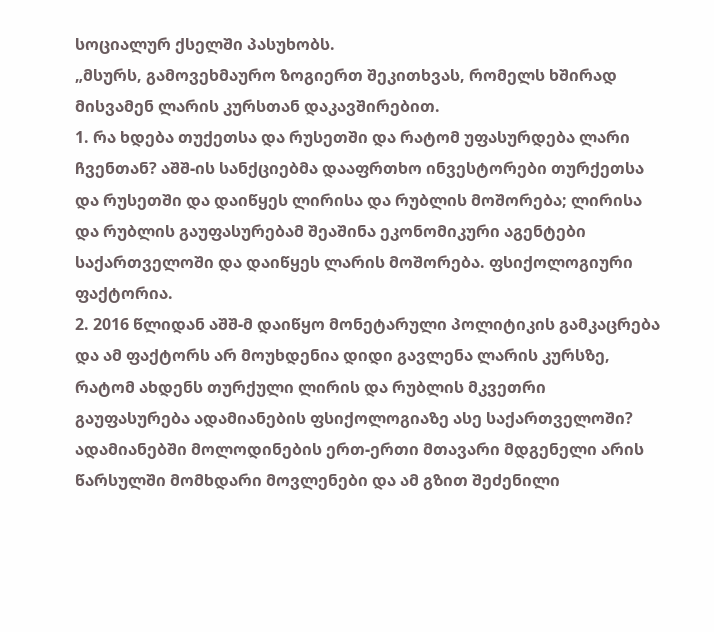სოციალურ ქსელში პასუხობს.
„მსურს, გამოვეხმაურო ზოგიერთ შეკითხვას, რომელს ხშირად მისვამენ ლარის კურსთან დაკავშირებით.
1. რა ხდება თუქეთსა და რუსეთში და რატომ უფასურდება ლარი ჩვენთან? აშშ-ის სანქციებმა დააფრთხო ინვესტორები თურქეთსა და რუსეთში და დაიწყეს ლირისა და რუბლის მოშორება; ლირისა და რუბლის გაუფასურებამ შეაშინა ეკონომიკური აგენტები საქართველოში და დაიწყეს ლარის მოშორება. ფსიქოლოგიური ფაქტორია.
2. 2016 წლიდან აშშ-მ დაიწყო მონეტარული პოლიტიკის გამკაცრება და ამ ფაქტორს არ მოუხდენია დიდი გავლენა ლარის კურსზე, რატომ ახდენს თურქული ლირის და რუბლის მკვეთრი გაუფასურება ადამიანების ფსიქოლოგიაზე ასე საქართველოში?
ადამიანებში მოლოდინების ერთ-ერთი მთავარი მდგენელი არის წარსულში მომხდარი მოვლენები და ამ გზით შეძენილი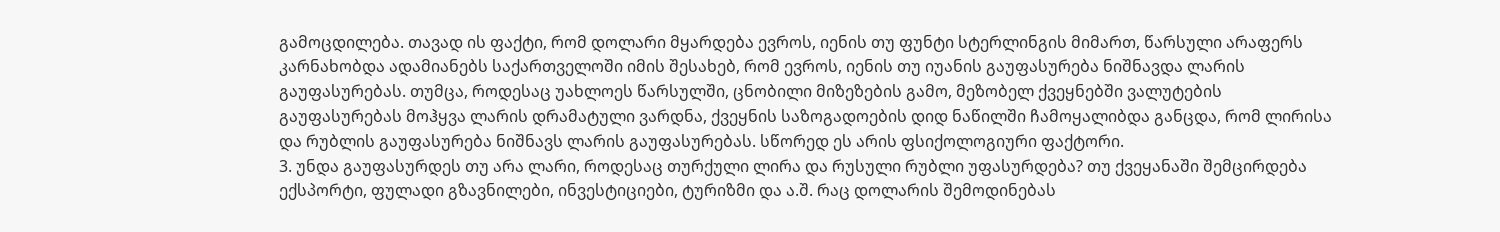გამოცდილება. თავად ის ფაქტი, რომ დოლარი მყარდება ევროს, იენის თუ ფუნტი სტერლინგის მიმართ, წარსული არაფერს კარნახობდა ადამიანებს საქართველოში იმის შესახებ, რომ ევროს, იენის თუ იუანის გაუფასურება ნიშნავდა ლარის გაუფასურებას. თუმცა, როდესაც უახლოეს წარსულში, ცნობილი მიზეზების გამო, მეზობელ ქვეყნებში ვალუტების გაუფასურებას მოჰყვა ლარის დრამატული ვარდნა, ქვეყნის საზოგადოების დიდ ნაწილში ჩამოყალიბდა განცდა, რომ ლირისა და რუბლის გაუფასურება ნიშნავს ლარის გაუფასურებას. სწორედ ეს არის ფსიქოლოგიური ფაქტორი.
3. უნდა გაუფასურდეს თუ არა ლარი, როდესაც თურქული ლირა და რუსული რუბლი უფასურდება? თუ ქვეყანაში შემცირდება ექსპორტი, ფულადი გზავნილები, ინვესტიციები, ტურიზმი და ა.შ. რაც დოლარის შემოდინებას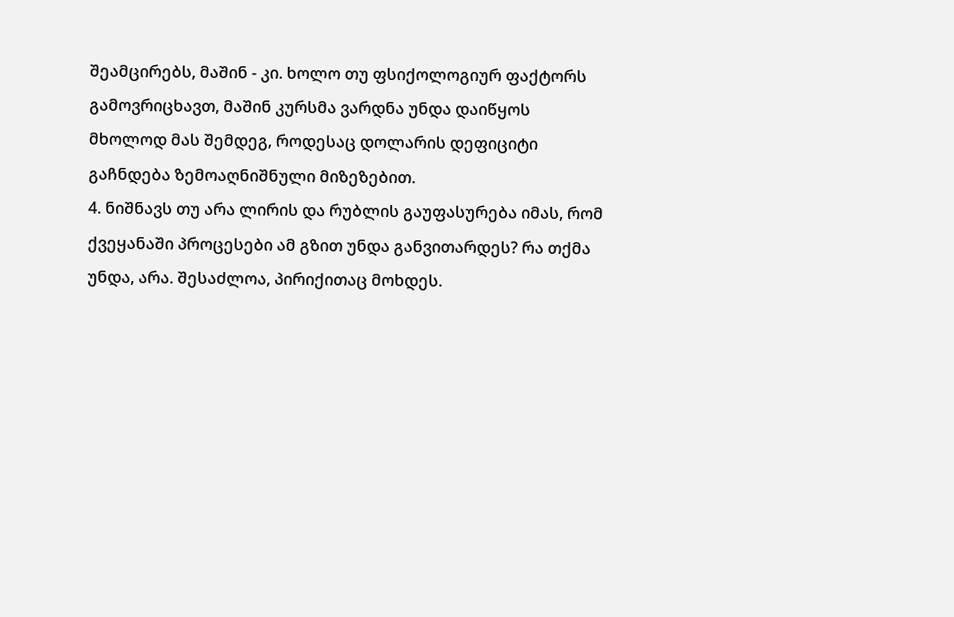შეამცირებს, მაშინ - კი. ხოლო თუ ფსიქოლოგიურ ფაქტორს გამოვრიცხავთ, მაშინ კურსმა ვარდნა უნდა დაიწყოს მხოლოდ მას შემდეგ, როდესაც დოლარის დეფიციტი გაჩნდება ზემოაღნიშნული მიზეზებით.
4. ნიშნავს თუ არა ლირის და რუბლის გაუფასურება იმას, რომ ქვეყანაში პროცესები ამ გზით უნდა განვითარდეს? რა თქმა უნდა, არა. შესაძლოა, პირიქითაც მოხდეს.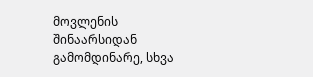მოვლენის შინაარსიდან გამომდინარე, სხვა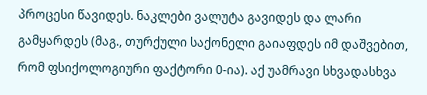პროცესი წავიდეს. ნაკლები ვალუტა გავიდეს და ლარი გამყარდეს (მაგ., თურქული საქონელი გაიაფდეს იმ დაშვებით, რომ ფსიქოლოგიური ფაქტორი 0-ია). აქ უამრავი სხვადასხვა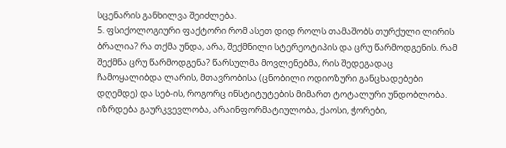სცენარის განხილვა შეიძლება.
5. ფსიქოლოგიური ფაქტორი რომ ასეთ დიდ როლს თამაშობს თურქული ლირის ბრალია? რა თქმა უნდა, არა, შექმნილი სტერეოტიპის და ცრუ წარმოდგენის. რამ შექმნა ცრუ წარმოდგენა? წარსულმა მოვლენებმა, რის შედეგადაც ჩამოყალიბდა ლარის, მთავრობისა (ცნობილი ოდიოზური განცხადებები დღემდე) და სებ-ის, როგორც ინსტიტუტების მიმართ ტოტალური უნდობლობა. იზრდება გაურკვევლობა, არაინფორმატიულობა, ქაოსი, ჭორები,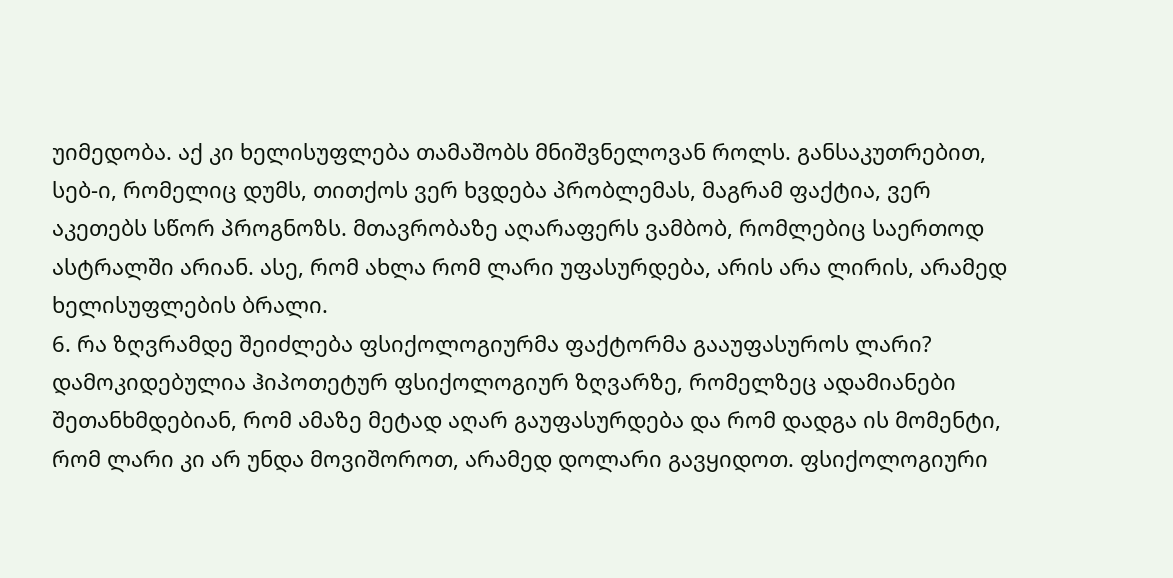უიმედობა. აქ კი ხელისუფლება თამაშობს მნიშვნელოვან როლს. განსაკუთრებით, სებ-ი, რომელიც დუმს, თითქოს ვერ ხვდება პრობლემას, მაგრამ ფაქტია, ვერ აკეთებს სწორ პროგნოზს. მთავრობაზე აღარაფერს ვამბობ, რომლებიც საერთოდ ასტრალში არიან. ასე, რომ ახლა რომ ლარი უფასურდება, არის არა ლირის, არამედ ხელისუფლების ბრალი.
6. რა ზღვრამდე შეიძლება ფსიქოლოგიურმა ფაქტორმა გააუფასუროს ლარი? დამოკიდებულია ჰიპოთეტურ ფსიქოლოგიურ ზღვარზე, რომელზეც ადამიანები შეთანხმდებიან, რომ ამაზე მეტად აღარ გაუფასურდება და რომ დადგა ის მომენტი, რომ ლარი კი არ უნდა მოვიშოროთ, არამედ დოლარი გავყიდოთ. ფსიქოლოგიური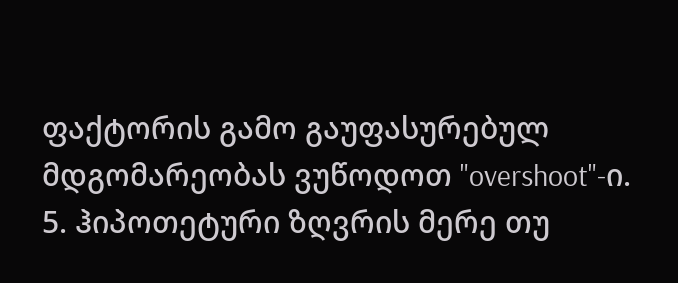ფაქტორის გამო გაუფასურებულ მდგომარეობას ვუწოდოთ "overshoot"-ი.
5. ჰიპოთეტური ზღვრის მერე თუ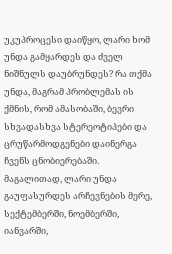უკუპროცესი დაიწყო, ლარი ხომ უნდა გამყარდეს და ძველ ნიშნულს დაუბრუნდეს? რა თქმა უნდა, მაგრამ პრობლემას ის ქმნის, რომ ამასობაში, ბევრი სხვადასხვა სტერეოტიპები და ცრუწარმოდგენები დაინერგა ჩვენს ცნობიერებაში. მაგალითად, ლარი უნდა გაუფასურდეს არჩევნების მერე, სექტემბერში, ნოემბერში, იანვარში,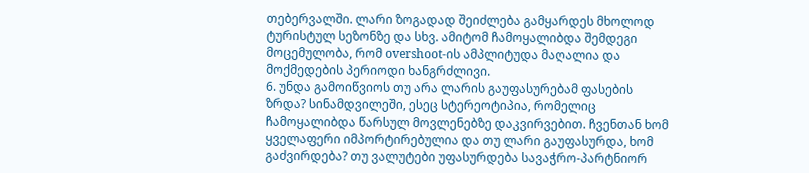თებერვალში. ლარი ზოგადად შეიძლება გამყარდეს მხოლოდ ტურისტულ სეზონზე და სხვ. ამიტომ ჩამოყალიბდა შემდეგი მოცემულობა, რომ overshoot-ის ამპლიტუდა მაღალია და მოქმედების პერიოდი ხანგრძლივი.
6. უნდა გამოიწვიოს თუ არა ლარის გაუფასურებამ ფასების ზრდა? სინამდვილეში, ესეც სტერეოტიპია, რომელიც ჩამოყალიბდა წარსულ მოვლენებზე დაკვირვებით. ჩვენთან ხომ ყველაფერი იმპორტირებულია და თუ ლარი გაუფასურდა, ხომ გაძვირდება? თუ ვალუტები უფასურდება სავაჭრო-პარტნიორ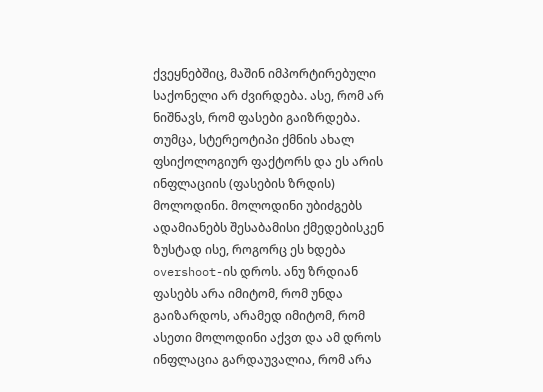ქვეყნებშიც, მაშინ იმპორტირებული საქონელი არ ძვირდება. ასე, რომ არ ნიშნავს, რომ ფასები გაიზრდება. თუმცა, სტერეოტიპი ქმნის ახალ ფსიქოლოგიურ ფაქტორს და ეს არის ინფლაციის (ფასების ზრდის) მოლოდინი. მოლოდინი უბიძგებს ადამიანებს შესაბამისი ქმედებისკენ ზუსტად ისე, როგორც ეს ხდება overshoot-ის დროს. ანუ ზრდიან ფასებს არა იმიტომ, რომ უნდა გაიზარდოს, არამედ იმიტომ, რომ ასეთი მოლოდინი აქვთ და ამ დროს ინფლაცია გარდაუვალია, რომ არა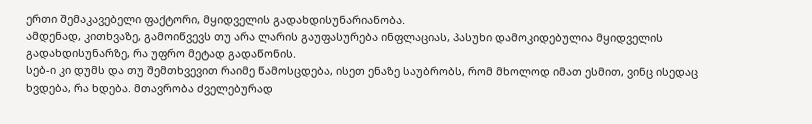ერთი შემაკავებელი ფაქტორი, მყიდველის გადახდისუნარიანობა.
ამდენად, კითხვაზე, გამოიწვევს თუ არა ლარის გაუფასურება ინფლაციას, პასუხი დამოკიდებულია მყიდველის გადახდისუნარზე, რა უფრო მეტად გადაწონის.
სებ-ი კი დუმს და თუ შემთხვევით რაიმე წამოსცდება, ისეთ ენაზე საუბრობს, რომ მხოლოდ იმათ ესმით, ვინც ისედაც ხვდება, რა ხდება. მთავრობა ძველებურად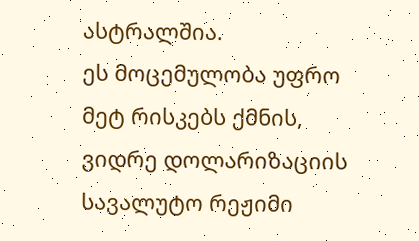ასტრალშია.
ეს მოცემულობა უფრო მეტ რისკებს ქმნის, ვიდრე დოლარიზაციის სავალუტო რეჟიმი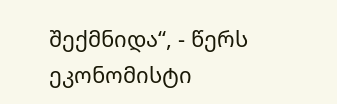შექმნიდა“, - წერს ეკონომისტი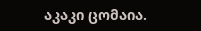აკაკი ცომაია.